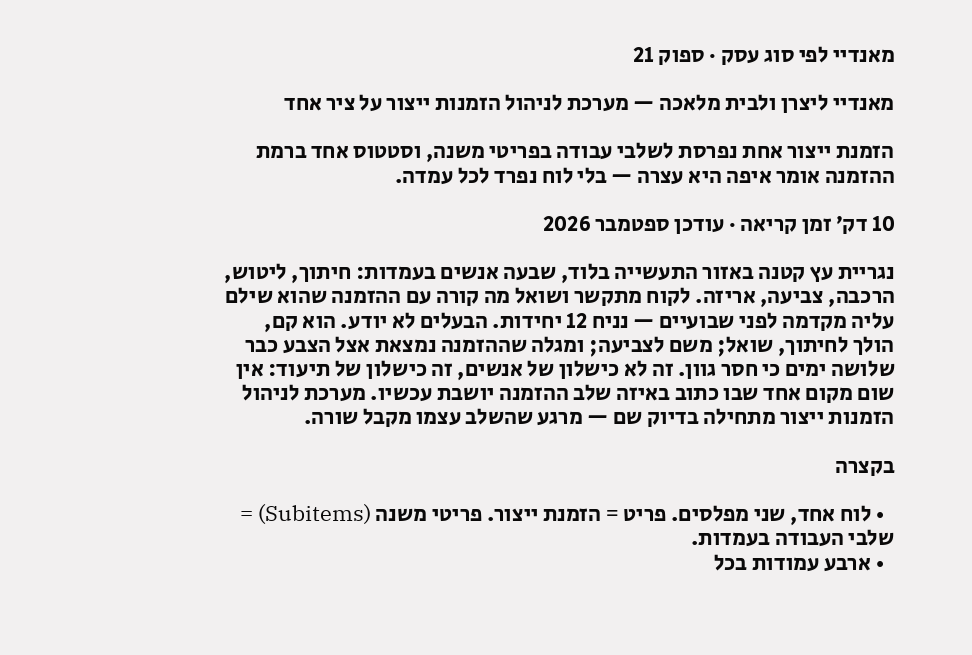מאנדיי לפי סוג עסק · ספוק 21

מאנדיי ליצרן ולבית מלאכה — מערכת לניהול הזמנות ייצור על ציר אחד

הזמנת ייצור אחת נפרסת לשלבי עבודה בפריטי משנה, וסטטוס אחד ברמת ההזמנה אומר איפה היא עצרה — בלי לוח נפרד לכל עמדה.

10 דק׳ זמן קריאה · עודכן ספטמבר 2026

נגריית עץ קטנה באזור התעשייה בלוד, שבעה אנשים בעמדות: חיתוך, ליטוש, הרכבה, צביעה, אריזה. לקוח מתקשר ושואל מה קורה עם ההזמנה שהוא שילם עליה מקדמה לפני שבועיים — נניח 12 יחידות. הבעלים לא יודע. הוא קם, הולך לחיתוך, שואל; משם לצביעה; ומגלה שההזמנה נמצאת אצל הצבע כבר שלושה ימים כי חסר גוון. זה לא כישלון של אנשים, זה כישלון של תיעוד: אין שום מקום אחד שבו כתוב באיזה שלב ההזמנה יושבת עכשיו. מערכת לניהול הזמנות ייצור מתחילה בדיוק שם — מרגע שהשלב עצמו מקבל שורה.

בקצרה

  • לוח אחד, שני מפלסים. פריט = הזמנת ייצור. פריטי משנה (Subitems) = שלבי העבודה בעמדות.
  • ארבע עמודות בכל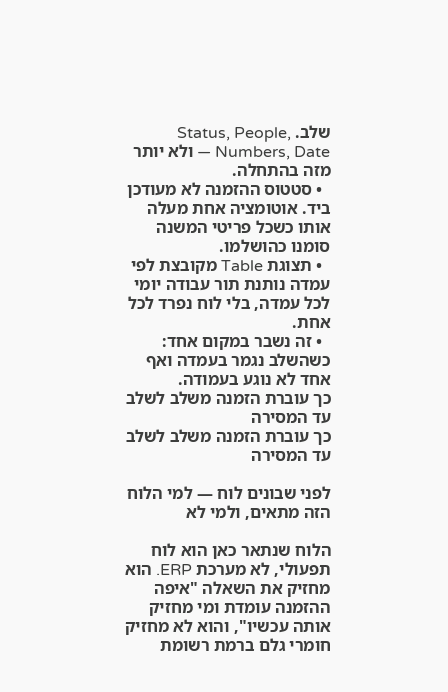שלב. Status, People, Numbers, Date — ולא יותר מזה בהתחלה.
  • סטטוס ההזמנה לא מעודכן ביד. אוטומציה אחת מעלה אותו כשכל פריטי המשנה סומנו כהושלמו.
  • תצוגת Table מקובצת לפי עמדה נותנת תור עבודה יומי לכל עמדה, בלי לוח נפרד לכל אחת.
  • זה נשבר במקום אחד: כשהשלב נגמר בעמדה ואף אחד לא נוגע בעמודה.
כך עוברת הזמנה משלב לשלב עד המסירה
כך עוברת הזמנה משלב לשלב עד המסירה

לפני שבונים לוח — למי הלוח הזה מתאים, ולמי לא

הלוח שנתאר כאן הוא לוח תפעולי, לא מערכת ERP. הוא מחזיק את השאלה "איפה ההזמנה עומדת ומי מחזיק אותה עכשיו", והוא לא מחזיק חומרי גלם ברמת רשומת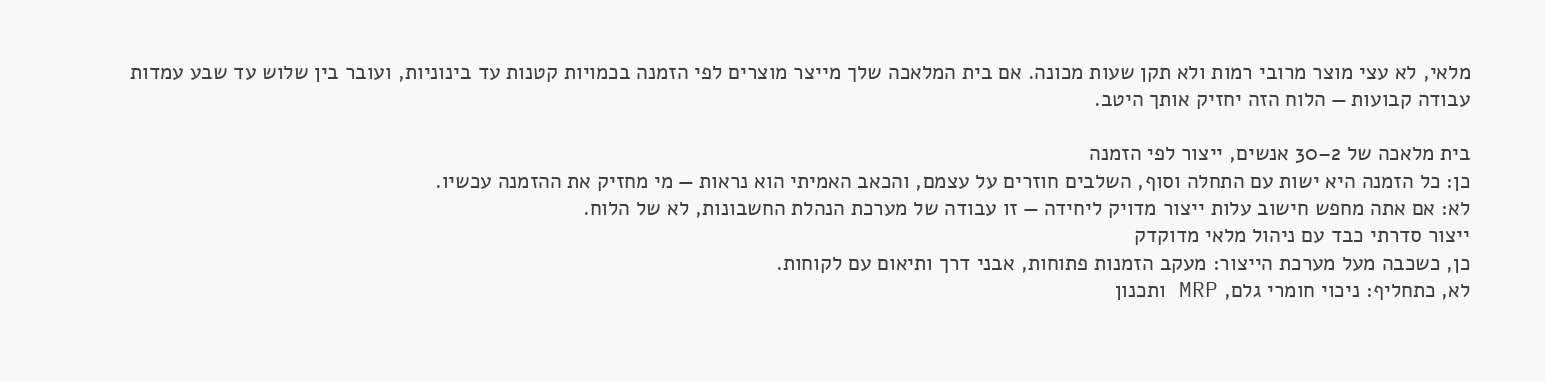מלאי, לא עצי מוצר מרובי רמות ולא תקן שעות מכונה. אם בית המלאכה שלך מייצר מוצרים לפי הזמנה בכמויות קטנות עד בינוניות, ועובר בין שלוש עד שבע עמדות עבודה קבועות — הלוח הזה יחזיק אותך היטב.

בית מלאכה של 2–30 אנשים, ייצור לפי הזמנה
כן: כל הזמנה היא ישות עם התחלה וסוף, השלבים חוזרים על עצמם, והכאב האמיתי הוא נראות — מי מחזיק את ההזמנה עכשיו.
לא: אם אתה מחפש חישוב עלות ייצור מדויק ליחידה — זו עבודה של מערכת הנהלת החשבונות, לא של הלוח.
ייצור סדרתי כבד עם ניהול מלאי מדוקדק
כן, כשכבה מעל מערכת הייצור: מעקב הזמנות פתוחות, אבני דרך ותיאום עם לקוחות.
לא, כתחליף: ניכוי חומרי גלם, MRP ותכנון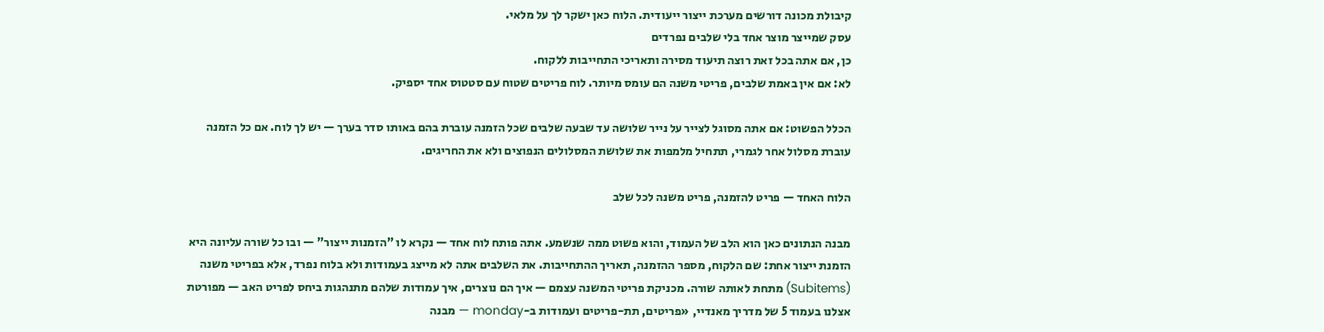קיבולת מכונה דורשים מערכת ייצור ייעודית. הלוח כאן ישקר לך על מלאי.
עסק שמייצר מוצר אחד בלי שלבים נפרדים
כן, אם אתה בכל זאת רוצה תיעוד מסירה ותאריכי התחייבות ללקוח.
לא: אם אין באמת שלבים, פריטי משנה הם עומס מיותר. לוח פריטים שטוח עם סטטוס אחד יספיק.

הכלל הפשוט: אם אתה מסוגל לצייר על נייר שלושה עד שבעה שלבים שכל הזמנה עוברת בהם באותו סדר בערך — יש לך לוח. אם כל הזמנה עוברת מסלול אחר לגמרי, תתחיל מלמפות את שלושת המסלולים הנפוצים ולא את החריגים.

הלוח האחד — פריט להזמנה, פריט משנה לכל שלב

מבנה הנתונים כאן הוא הלב של העמוד, והוא פשוט ממה שנשמע. אתה פותח לוח אחד — נקרא לו "הזמנות ייצור" — ובו כל שורה עליונה היא הזמנת ייצור אחת: שם הלקוח, מספר ההזמנה, תאריך ההתחייבות. את השלבים אתה לא מייצג בעמודות ולא בלוח נפרד, אלא בפריטי משנה (Subitems) מתחת לאותה שורה. מכניקת פריטי המשנה עצמם — איך הם נוצרים, איך עמודות שלהם מתנהגות ביחס לפריט האב — מפורטת אצלנו בעמוד 5 של מדריך מאנדיי, «פריטים, תת-פריטים ועמודות ב-monday — מבנה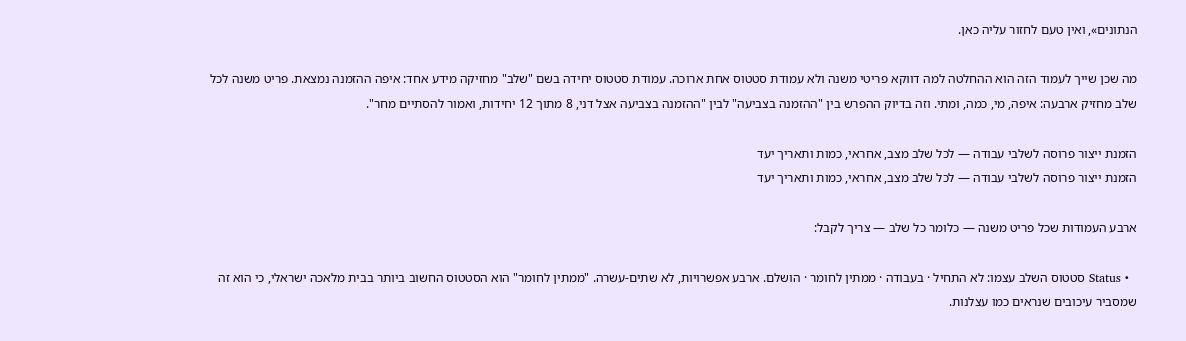הנתונים», ואין טעם לחזור עליה כאן.

מה שכן שייך לעמוד הזה הוא ההחלטה למה דווקא פריטי משנה ולא עמודת סטטוס אחת ארוכה. עמודת סטטוס יחידה בשם "שלב" מחזיקה מידע אחד: איפה ההזמנה נמצאת. פריט משנה לכל שלב מחזיק ארבעה: איפה, מי, כמה, ומתי. וזה בדיוק ההפרש בין "ההזמנה בצביעה" לבין "ההזמנה בצביעה אצל דני, 8 מתוך 12 יחידות, ואמור להסתיים מחר".

הזמנת ייצור פרוסה לשלבי עבודה — לכל שלב מצב, אחראי, כמות ותאריך יעד
הזמנת ייצור פרוסה לשלבי עבודה — לכל שלב מצב, אחראי, כמות ותאריך יעד

ארבע העמודות שכל פריט משנה — כלומר כל שלב — צריך לקבל:

  • Status סטטוס השלב עצמו: לא התחיל · בעבודה · ממתין לחומר · הושלם. ארבע אפשרויות, לא שתים-עשרה. "ממתין לחומר" הוא הסטטוס החשוב ביותר בבית מלאכה ישראלי, כי הוא זה שמסביר עיכובים שנראים כמו עצלנות.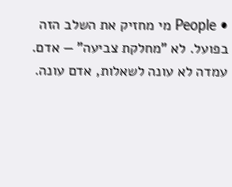• People מי מחזיק את השלב הזה בפועל. לא "מחלקת צביעה" — אדם. עמדה לא עונה לשאלות, אדם עונה.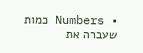• Numbers כמות שעברה את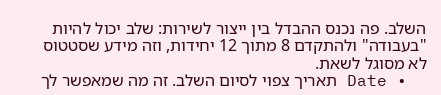השלב. פה נכנס ההבדל בין ייצור לשירות: שלב יכול להיות "בעבודה" ולהתקדם 8 מתוך 12 יחידות, וזה מידע שסטטוס לא מסוגל לשאת.
  • Date תאריך צפוי לסיום השלב. זה מה שמאפשר לך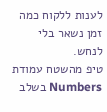לענות ללקוח כמה זמן נשאר בלי לנחש.
טיפ מהשטח עמודת Numbers בשלב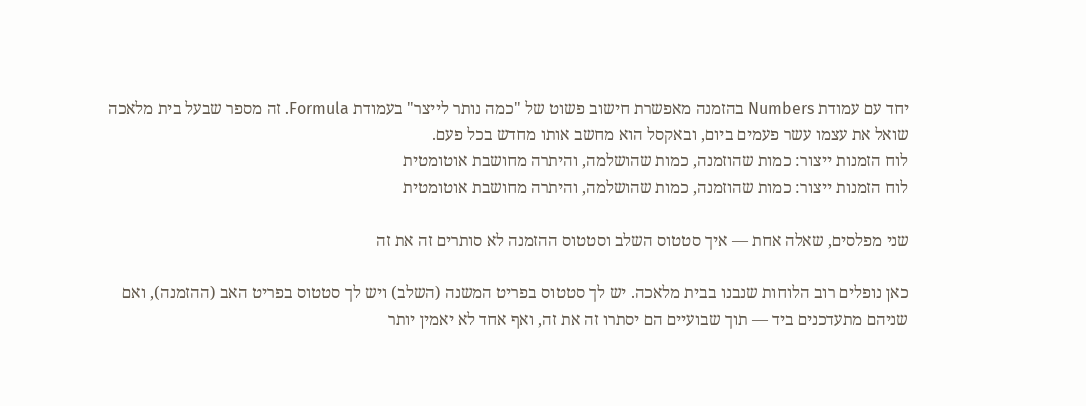יחד עם עמודת Numbers בהזמנה מאפשרת חישוב פשוט של "כמה נותר לייצר" בעמודת Formula. זה מספר שבעל בית מלאכה שואל את עצמו עשר פעמים ביום, ובאקסל הוא מחשב אותו מחדש בכל פעם.
לוח הזמנות ייצור: כמות שהוזמנה, כמות שהושלמה, והיתרה מחושבת אוטומטית
לוח הזמנות ייצור: כמות שהוזמנה, כמות שהושלמה, והיתרה מחושבת אוטומטית

שני מפלסים, שאלה אחת — איך סטטוס השלב וסטטוס ההזמנה לא סותרים זה את זה

כאן נופלים רוב הלוחות שנבנו בבית מלאכה. יש לך סטטוס בפריט המשנה (השלב) ויש לך סטטוס בפריט האב (ההזמנה), ואם שניהם מתעדכנים ביד — תוך שבועיים הם יסתרו זה את זה, ואף אחד לא יאמין יותר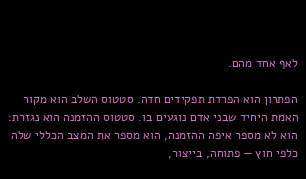לאף אחד מהם.

הפתרון הוא הפרדת תפקידים חדה. סטטוס השלב הוא מקור האמת היחיד שבני אדם נוגעים בו. סטטוס ההזמנה הוא נגזרת: הוא לא מספר איפה ההזמנה, הוא מספר את המצב הכללי שלה כלפי חוץ — פתוחה, בייצור,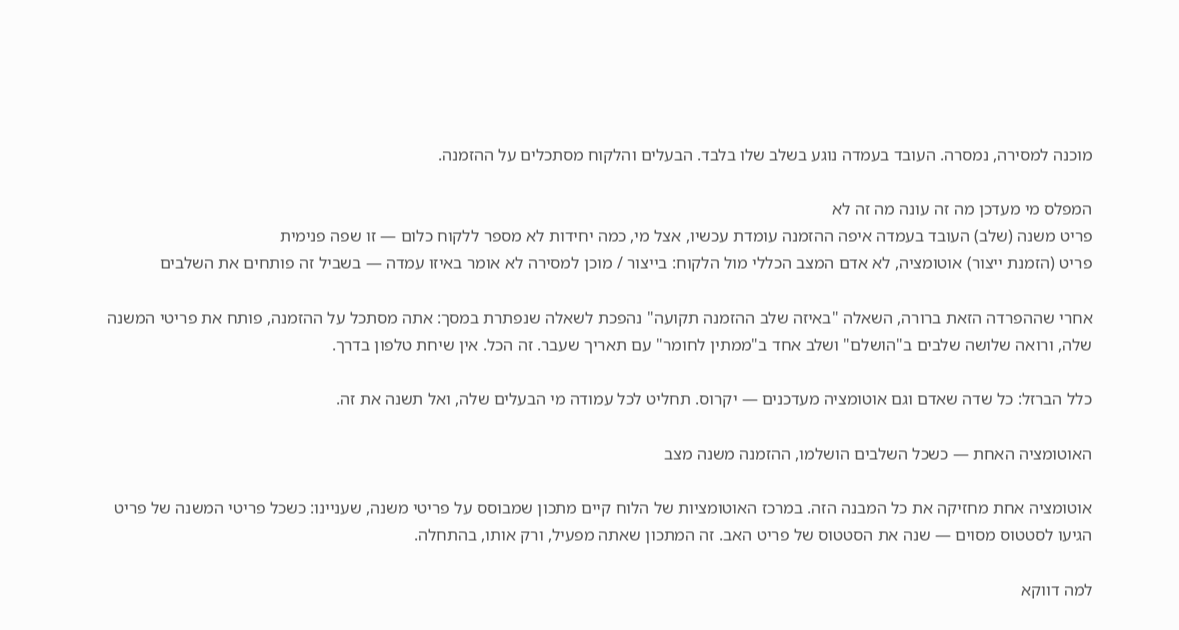מוכנה למסירה, נמסרה. העובד בעמדה נוגע בשלב שלו בלבד. הבעלים והלקוח מסתכלים על ההזמנה.

המפלס מי מעדכן מה זה עונה מה זה לא
פריט משנה (שלב) העובד בעמדה איפה ההזמנה עומדת עכשיו, אצל מי, כמה יחידות לא מספר ללקוח כלום — זו שפה פנימית
פריט (הזמנת ייצור) אוטומציה, לא אדם המצב הכללי מול הלקוח: בייצור / מוכן למסירה לא אומר באיזו עמדה — בשביל זה פותחים את השלבים

אחרי שההפרדה הזאת ברורה, השאלה "באיזה שלב ההזמנה תקועה" נהפכת לשאלה שנפתרת במסך: אתה מסתכל על ההזמנה, פותח את פריטי המשנה שלה, ורואה שלושה שלבים ב"הושלם" ושלב אחד ב"ממתין לחומר" עם תאריך שעבר. זה הכל. אין שיחת טלפון בדרך.

כלל הברזל: כל שדה שאדם וגם אוטומציה מעדכנים — יקרוס. תחליט לכל עמודה מי הבעלים שלה, ואל תשנה את זה.

האוטומציה האחת — כשכל השלבים הושלמו, ההזמנה משנה מצב

אוטומציה אחת מחזיקה את כל המבנה הזה. במרכז האוטומציות של הלוח קיים מתכון שמבוסס על פריטי משנה, שעניינו: כשכל פריטי המשנה של פריט הגיעו לסטטוס מסוים — שנה את הסטטוס של פריט האב. זה המתכון שאתה מפעיל, ורק אותו, בהתחלה.

למה דווקא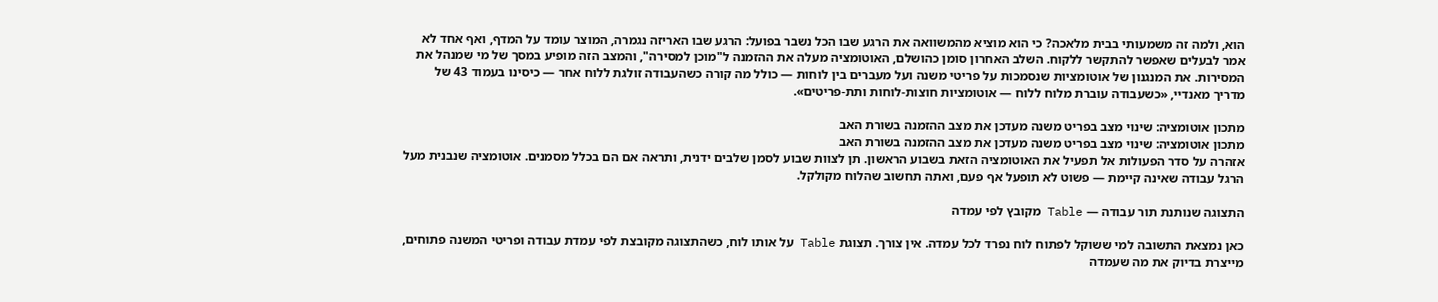הוא, ולמה זה משמעותי בבית מלאכה? כי הוא מוציא מהמשוואה את הרגע שבו הכל נשבר בפועל: הרגע שבו האריזה נגמרה, המוצר עומד על המדף, ואף אחד לא אמר לבעלים שאפשר להתקשר ללקוח. השלב האחרון סומן כהושלם, האוטומציה מעלה את ההזמנה ל"מוכן למסירה", והמצב הזה מופיע במסך של מי שמנהל את המסירות. את המנגנון של אוטומציות שנסמכות על פריטי משנה ועל מעברים בין לוחות — כולל מה קורה כשהעבודה זולגת ללוח אחר — כיסינו בעמוד 43 של מדריך מאנדיי, «כשעבודה עוברת מלוח ללוח — אוטומציות חוצות-לוחות ותת-פריטים».

מתכון אוטומציה: שינוי מצב בפריט משנה מעדכן את מצב ההזמנה בשורת האב
מתכון אוטומציה: שינוי מצב בפריט משנה מעדכן את מצב ההזמנה בשורת האב
אזהרה על סדר הפעולות אל תפעיל את האוטומציה הזאת בשבוע הראשון. תן לצוות שבוע לסמן שלבים ידנית, ותראה אם הם בכלל מסמנים. אוטומציה שנבנית מעל הרגל עבודה שאינה קיימת — פשוט לא תופעל אף פעם, ואתה תחשוב שהלוח מקולקל.

התצוגה שנותנת תור עבודה — Table מקובץ לפי עמדה

כאן נמצאת התשובה למי ששוקל לפתוח לוח נפרד לכל עמדה. אין צורך. תצוגת Table על אותו לוח, כשהתצוגה מקובצת לפי עמדת עבודה ופריטי המשנה פתוחים, מייצרת בדיוק את מה שעמדה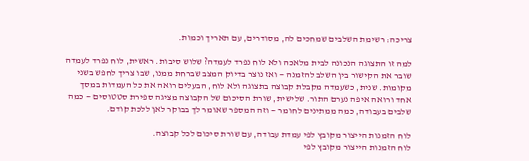צריכה: רשימת השלבים שמחכים לה, מסודרים, עם תאריך וכמות.

למה זו התצוגה הנכונה לבית מלאכה ולא לוח נפרד לעמדה? שלוש סיבות. ראשית, לוח נפרד לעמדה שובר את הקישור בין השלב להזמנה — ואז נוצר בדיוק המצב שברחת ממנו, שבו צריך לחפש בשני מקומות. שנית, כשעמדה מקבלת קבוצה בתצוגה ולא לוח, הבעלים רואה את כל העמדות במסך אחד ורואה איפה נערם התור. שלישית, שורת הסיכום של הקבוצה מציגה ספירת סטטוסים — כמה שלבים בעבודה, כמה ממתינים לחומר — וזה המספר שאומר לך בבוקר לאן ללכת קודם.

לוח הזמנות הייצור מקובץ לפי עמדת עבודה, עם שורת סיכום לכל קבוצה.
לוח הזמנות הייצור מקובץ לפי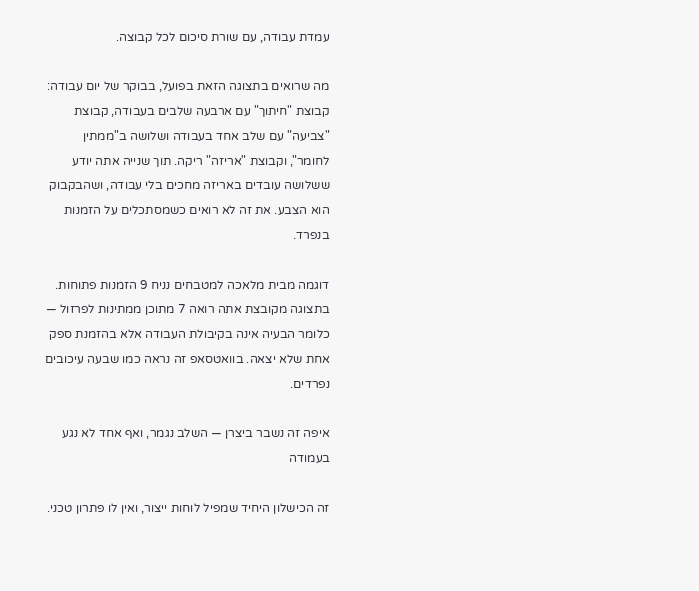עמדת עבודה, עם שורת סיכום לכל קבוצה.

מה שרואים בתצוגה הזאת בפועל, בבוקר של יום עבודה: קבוצת "חיתוך" עם ארבעה שלבים בעבודה, קבוצת "צביעה" עם שלב אחד בעבודה ושלושה ב"ממתין לחומר", וקבוצת "אריזה" ריקה. תוך שנייה אתה יודע ששלושה עובדים באריזה מחכים בלי עבודה, ושהבקבוק הוא הצבע. את זה לא רואים כשמסתכלים על הזמנות בנפרד.

דוגמה מבית מלאכה למטבחים נניח 9 הזמנות פתוחות. בתצוגה מקובצת אתה רואה 7 מתוכן ממתינות לפרזול — כלומר הבעיה אינה בקיבולת העבודה אלא בהזמנת ספק אחת שלא יצאה. בוואטסאפ זה נראה כמו שבעה עיכובים נפרדים.

איפה זה נשבר ביצרן — השלב נגמר, ואף אחד לא נגע בעמודה

זה הכישלון היחיד שמפיל לוחות ייצור, ואין לו פתרון טכני.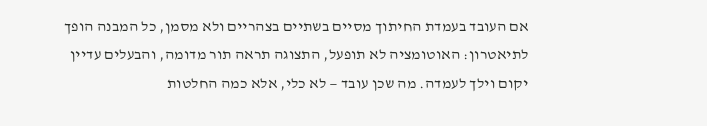אם העובד בעמדת החיתוך מסיים בשתיים בצהריים ולא מסמן, כל המבנה הופך לתיאטרון: האוטומציה לא תופעל, התצוגה תראה תור מדומה, והבעלים עדיין יקום וילך לעמדה. מה שכן עובד — לא כלי, אלא כמה החלטות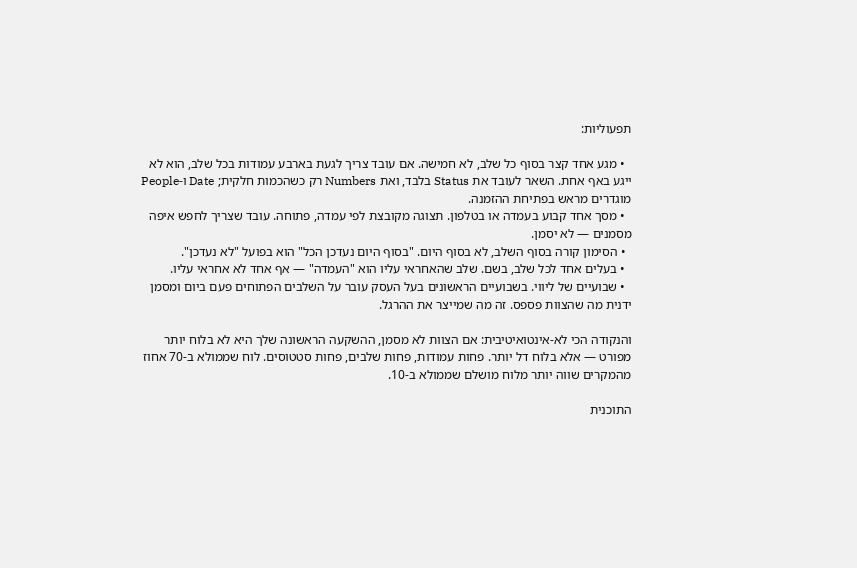תפעוליות:

  • מגע אחד קצר בסוף כל שלב, לא חמישה. אם עובד צריך לגעת בארבע עמודות בכל שלב, הוא לא ייגע באף אחת. השאר לעובד את Status בלבד, ואת Numbers רק כשהכמות חלקית; Date ו-People מוגדרים מראש בפתיחת ההזמנה.
  • מסך אחד קבוע בעמדה או בטלפון. תצוגה מקובצת לפי עמדה, פתוחה. עובד שצריך לחפש איפה מסמנים — לא יסמן.
  • הסימון קורה בסוף השלב, לא בסוף היום. "בסוף היום נעדכן הכל" הוא בפועל "לא נעדכן".
  • בעלים אחד לכל שלב, בשם. שלב שהאחראי עליו הוא "העמדה" — אף אחד לא אחראי עליו.
  • שבועיים של ליווי. בשבועיים הראשונים בעל העסק עובר על השלבים הפתוחים פעם ביום ומסמן ידנית מה שהצוות פספס. זה מה שמייצר את ההרגל.

והנקודה הכי לא-אינטואיטיבית: אם הצוות לא מסמן, ההשקעה הראשונה שלך היא לא בלוח יותר מפורט — אלא בלוח דל יותר. פחות עמודות, פחות שלבים, פחות סטטוסים. לוח שממולא ב-70 אחוז מהמקרים שווה יותר מלוח מושלם שממולא ב-10.

התוכנית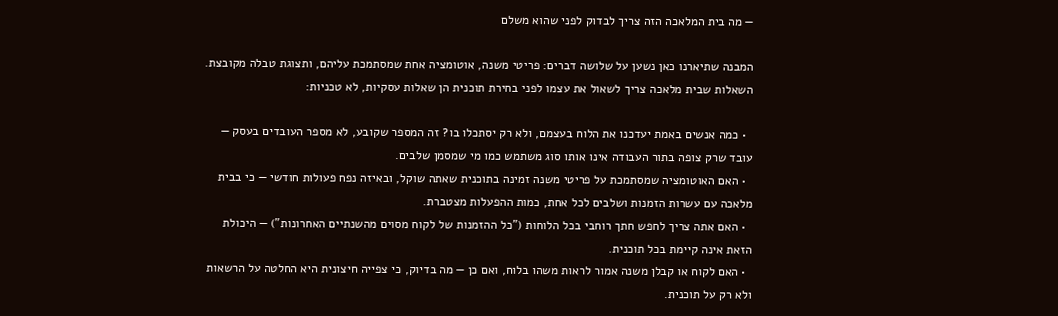— מה בית המלאכה הזה צריך לבדוק לפני שהוא משלם

המבנה שתיארנו כאן נשען על שלושה דברים: פריטי משנה, אוטומציה אחת שמסתמכת עליהם, ותצוגת טבלה מקובצת. השאלות שבית מלאכה צריך לשאול את עצמו לפני בחירת תוכנית הן שאלות עסקיות, לא טכניות:

  • כמה אנשים באמת יעדכנו את הלוח בעצמם, ולא רק יסתכלו בו? זה המספר שקובע, לא מספר העובדים בעסק — עובד שרק צופה בתור העבודה אינו אותו סוג משתמש כמו מי שמסמן שלבים.
  • האם האוטומציה שמסתמכת על פריטי משנה זמינה בתוכנית שאתה שוקל, ובאיזה נפח פעולות חודשי — כי בבית מלאכה עם עשרות הזמנות ושלבים לכל אחת, כמות ההפעלות מצטברת.
  • האם אתה צריך לחפש חתך רוחבי בכל הלוחות ("כל ההזמנות של לקוח מסוים מהשנתיים האחרונות") — היכולת הזאת אינה קיימת בכל תוכנית.
  • האם לקוח או קבלן משנה אמור לראות משהו בלוח, ואם כן — מה בדיוק, כי צפייה חיצונית היא החלטה על הרשאות ולא רק על תוכנית.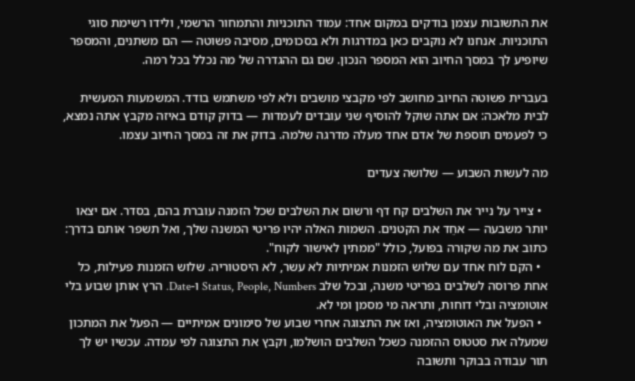את התשובות עצמן בודקים במקום אחד: עמוד התוכניות והתמחור הרשמי, ולידו רשימת סוגי התוכניות. אנחנו לא נוקבים כאן במדרגות ולא בסכומים, מסיבה פשוטה — הם משתנים, והמספר שיופיע לך במסך החיוב הוא המספר הנכון. שם גם ההגדרה של מה נכלל בכל רמה.

בעברית פשוטה החיוב מחושב לפי מקבצי מושבים ולא לפי משתמש בודד. המשמעות המעשית לבית מלאכה: אם אתה שוקל להוסיף שני עובדים לעמדות — בדוק קודם באיזה מקבץ אתה נמצא, כי לפעמים תוספת של אדם אחד מעלה מדרגה שלמה. בדוק את זה במסך החיוב עצמו.

מה לעשות השבוע — שלושה צעדים

  • צייר על נייר את השלבים קח דף ורשום את השלבים שכל הזמנה עוברת בהם, בסדר. אם יצאו יותר משבעה — אחֵד את הקטנים. השמות האלה יהיו פריטי המשנה שלך, ואל תשפר אותם בדרך: כתוב את מה שקורה בפועל, כולל "ממתין לאישור לקוח".
  • הקם לוח אחד עם שלוש הזמנות אמיתיות לא עשר, לא היסטוריה. שלוש הזמנות פעילות, כל אחת פרוסה לשלבים בפריטי משנה, ובכל שלב Status, People, Numbers ו-Date. הרץ אותן שבוע בלי אוטומציה ובלי דוחות, ותראה מי מסמן ומי לא.
  • הפעל את האוטומציה, ואז את התצוגה אחרי שבוע של סימונים אמיתיים — הפעל את המתכון שמעלה את סטטוס ההזמנה כשכל השלבים הושלמו, וקבץ את התצוגה לפי עמדה. עכשיו יש לך תור עבודה בבוקר ותשובה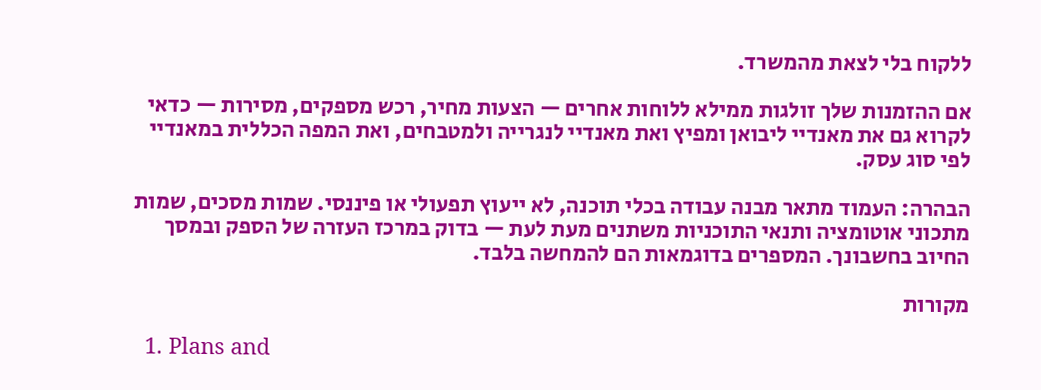ללקוח בלי לצאת מהמשרד.

אם ההזמנות שלך זולגות ממילא ללוחות אחרים — הצעות מחיר, רכש מספקים, מסירות — כדאי לקרוא גם את מאנדיי ליבואן ומפיץ ואת מאנדיי לנגרייה ולמטבחים, ואת המפה הכללית במאנדיי לפי סוג עסק.

הבהרה: העמוד מתאר מבנה עבודה בכלי תוכנה, לא ייעוץ תפעולי או פיננסי. שמות מסכים, שמות מתכוני אוטומציה ותנאי התוכניות משתנים מעת לעת — בדוק במרכז העזרה של הספק ובמסך החיוב בחשבונך. המספרים בדוגמאות הם להמחשה בלבד.

מקורות

  1. Plans and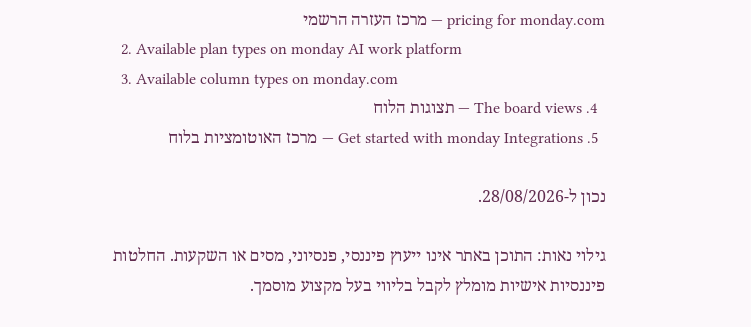pricing for monday.com — מרכז העזרה הרשמי
  2. Available plan types on monday AI work platform
  3. Available column types on monday.com
  4. The board views — תצוגות הלוח
  5. Get started with monday Integrations — מרכז האוטומציות בלוח

נכון ל-28/08/2026.

גילוי נאות: התוכן באתר אינו ייעוץ פיננסי, פנסיוני, מסים או השקעות. החלטות פיננסיות אישיות מומלץ לקבל בליווי בעל מקצוע מוסמך.